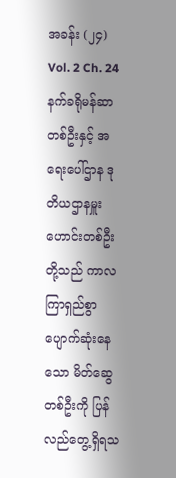အခန်း (၂၄)
Vol. 2 Ch. 24
နက်ခရိုမန်ဆာတစ်ဦးနှင့် အရေးပေါ်ဌာန ဒုတိယဌာနမှူးဟောင်းတစ်ဦးတို့သည် ကာလကြာရှည်စွာ ပျောက်ဆုံးနေသော မိတ်ဆွေတစ်ဦးကို ပြန်လည်တွေ့ရှိရသ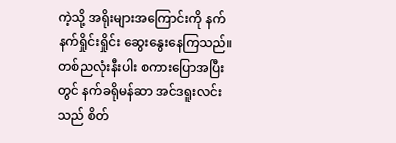ကဲ့သို့ အရိုးများအကြောင်းကို နက်နက်ရှိုင်းရှိုင်း ဆွေးနွေးနေကြသည်။ တစ်ညလုံးနီးပါး စကားပြောအပြီးတွင် နက်ခရိုမန်ဆာ အင်ဒရူးလင်းသည် စိတ်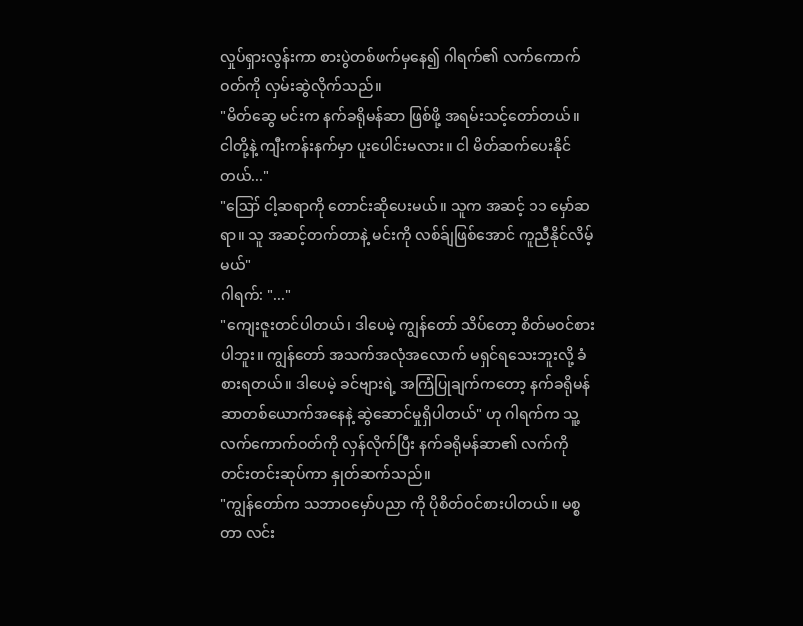လှုပ်ရှားလွန်းကာ စားပွဲတစ်ဖက်မှနေ၍ ဂါရက်၏ လက်ကောက်ဝတ်ကို လှမ်းဆွဲလိုက်သည်။
"မိတ်ဆွေ မင်းက နက်ခရိုမန်ဆာ ဖြစ်ဖို့ အရမ်းသင့်တော်တယ်။ ငါတို့နဲ့ ကျီးကန်းနက်မှာ ပူးပေါင်းမလား။ ငါ မိတ်ဆက်ပေးနိုင်တယ်..."
"ဪ ငါ့ဆရာကို တောင်းဆိုပေးမယ်။ သူက အဆင့် ၁၁ မှော်ဆရာ။ သူ အဆင့်တက်တာနဲ့ မင်းကို လစ်ခ်ျဖြစ်အောင် ကူညီနိုင်လိမ့်မယ်"
ဂါရက်: "..."
"ကျေးဇူးတင်ပါတယ်၊ ဒါပေမဲ့ ကျွန်တော် သိပ်တော့ စိတ်မဝင်စားပါဘူး။ ကျွန်တော် အသက်အလုံအလောက် မရှင်ရသေးဘူးလို့ ခံစားရတယ်။ ဒါပေမဲ့ ခင်ဗျားရဲ့ အကြံပြုချက်ကတော့ နက်ခရိုမန်ဆာတစ်ယောက်အနေနဲ့ ဆွဲဆောင်မှုရှိပါတယ်" ဟု ဂါရက်က သူ့လက်ကောက်ဝတ်ကို လှန်လိုက်ပြီး နက်ခရိုမန်ဆာ၏ လက်ကို တင်းတင်းဆုပ်ကာ နှုတ်ဆက်သည်။
"ကျွန်တော်က သဘာဝမှော်ပညာ ကို ပိုစိတ်ဝင်စားပါတယ်။ မစ္စတာ လင်း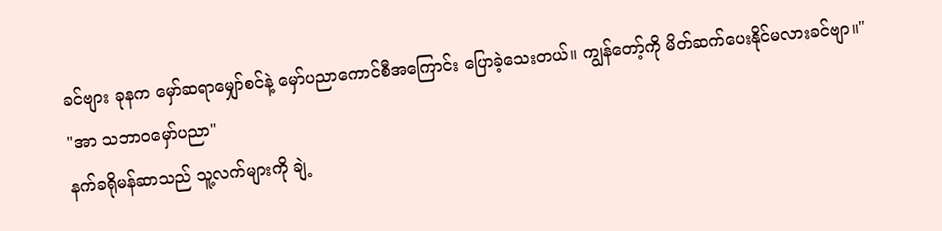ခင်ဗျား ခုနက မှော်ဆရာမျှော်စင်နဲ့ မှော်ပညာကောင်စီအကြောင်း ပြောခဲ့သေးတယ်။ ကျွန်တော့်ကို မိတ်ဆက်ပေးနိုင်မလားခင်ဗျာ။"
"အာ သဘာဝမှော်ပညာ"
နက်ခရိုမန်ဆာသည် သူ့လက်များကို ချဲ့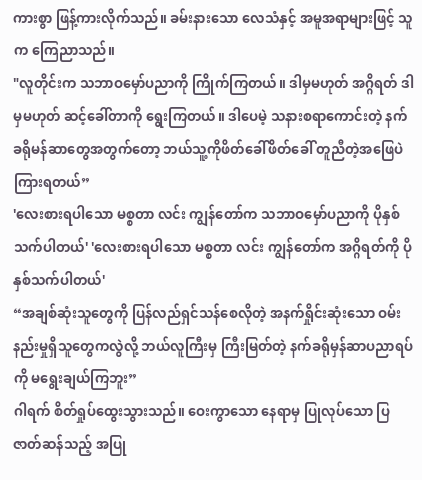ကားစွာ ဖြန့်ကားလိုက်သည်။ ခမ်းနားသော လေသံနှင့် အမူအရာများဖြင့် သူက ကြေညာသည်။
"လူတိုင်းက သဘာဝမှော်ပညာကို ကြိုက်ကြတယ်။ ဒါမှမဟုတ် အဂ္ဂိရတ် ဒါမှမဟုတ် ဆင့်ခေါ်တာကို ရွေးကြတယ်။ ဒါပေမဲ့ သနားစရာကောင်းတဲ့ နက်ခရိုမန်ဆာတွေအတွက်တော့ ဘယ်သူ့ကိုဖိတ်ခေါ်ဖိတ်ခေါ် တူညီတဲ့အဖြေပဲ ကြားရတယ်”
'လေးစားရပါသော မစ္စတာ လင်း ကျွန်တော်က သဘာဝမှော်ပညာကို ပိုနှစ်သက်ပါတယ်' 'လေးစားရပါသော မစ္စတာ လင်း ကျွန်တော်က အဂ္ဂိရတ်ကို ပိုနှစ်သက်ပါတယ်'
“အချစ်ဆုံးသူတွေကို ပြန်လည်ရှင်သန်စေလိုတဲ့ အနက်ရှိုင်းဆုံးသော ဝမ်းနည်းမှုရှိသူတွေကလွဲလို့ ဘယ်လူကြီးမှ ကြီးမြတ်တဲ့ နက်ခရိုမှန်ဆာပညာရပ်ကို မရွေးချယ်ကြဘူး”
ဂါရက် စိတ်ရှုပ်ထွေးသွားသည်။ ဝေးကွာသော နေရာမှ ပြုလုပ်သော ပြဇာတ်ဆန်သည့် အပြု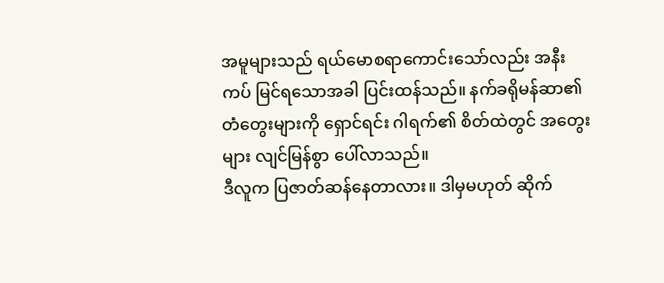အမူများသည် ရယ်မောစရာကောင်းသော်လည်း အနီးကပ် မြင်ရသောအခါ ပြင်းထန်သည်။ နက်ခရိုမန်ဆာ၏ တံတွေးများကို ရှောင်ရင်း ဂါရက်၏ စိတ်ထဲတွင် အတွေးများ လျင်မြန်စွာ ပေါ်လာသည်။
ဒီလူက ပြဇာတ်ဆန်နေတာလား။ ဒါမှမဟုတ် ဆိုက်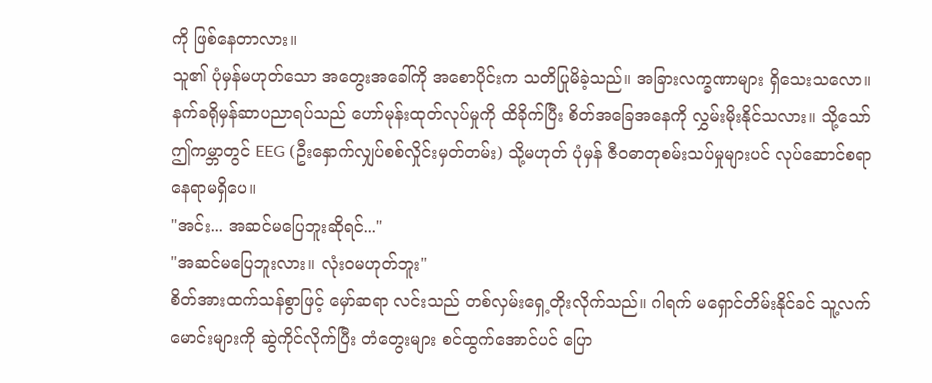ကို ဖြစ်နေတာလား။
သူ၏ ပုံမှန်မဟုတ်သော အတွေးအခေါ်ကို အစောပိုင်းက သတိပြုမိခဲ့သည်။ အခြားလက္ခဏာများ ရှိသေးသလော။ နက်ခရိုမှန်ဆာပညာရပ်သည် ဟော်မုန်းထုတ်လုပ်မှုကို ထိခိုက်ပြီး စိတ်အခြေအနေကို လွှမ်းမိုးနိုင်သလား။ သို့သော် ဤကမ္ဘာတွင် EEG (ဦးနှောက်လျှပ်စစ်လှိုင်းမှတ်တမ်း) သို့မဟုတ် ပုံမှန် ဇီဝဓာတုစမ်းသပ်မှုများပင် လုပ်ဆောင်စရာနေရာမရှိပေ။
"အင်း... အဆင်မပြေဘူးဆိုရင်..."
"အဆင်မပြေဘူးလား။ လုံးဝမဟုတ်ဘူး"
စိတ်အားထက်သန်စွာဖြင့် မှော်ဆရာ လင်းသည် တစ်လှမ်းရှေ့တိုးလိုက်သည်။ ဂါရက် မရှောင်တိမ်းနိုင်ခင် သူ့လက်မောင်းများကို ဆွဲကိုင်လိုက်ပြီး တံတွေးများ စင်ထွက်အောင်ပင် ပြော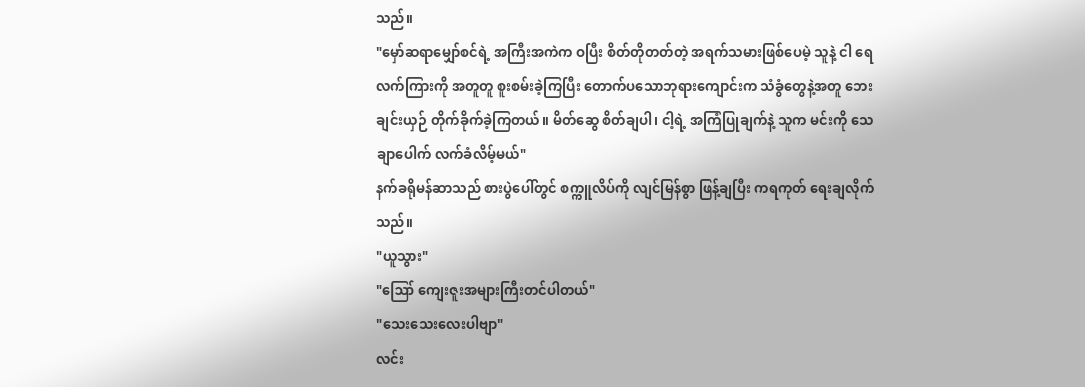သည်။
"မှော်ဆရာမျှော်စင်ရဲ့ အကြီးအကဲက ဝပြီး စိတ်တိုတတ်တဲ့ အရက်သမားဖြစ်ပေမဲ့ သူနဲ့ ငါ ရေလက်ကြားကို အတူတူ စူးစမ်းခဲ့ကြပြီး တောက်ပသောဘုရားကျောင်းက သံခွံတွေနဲ့အတူ ဘေးချင်းယှဉ် တိုက်ခိုက်ခဲ့ကြတယ်။ မိတ်ဆွေ စိတ်ချပါ၊ ငါ့ရဲ့ အကြံပြုချက်နဲ့ သူက မင်းကို သေချာပေါက် လက်ခံလိမ့်မယ်"
နက်ခရိုမန်ဆာသည် စားပွဲပေါ်တွင် စက္ကူလိပ်ကို လျင်မြန်စွာ ဖြန့်ချပြီး ကရကုတ် ရေးချလိုက်သည်။
"ယူသွား"
"ဪ ကျေးဇူးအများကြီးတင်ပါတယ်"
"သေးသေးလေးပါဗျာ"
လင်း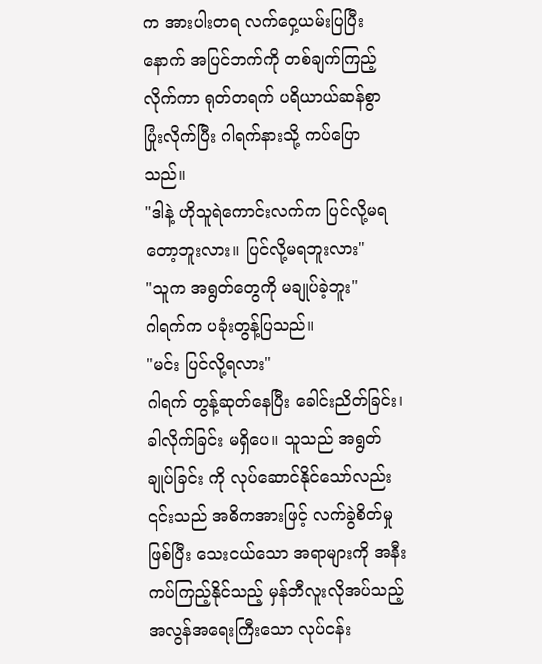က အားပါးတရ လက်ဝှေ့ယမ်းပြပြီးနောက် အပြင်ဘက်ကို တစ်ချက်ကြည့်လိုက်ကာ ရုတ်တရက် ပရိယာယ်ဆန်စွာ ပြုံးလိုက်ပြီး ဂါရက်နားသို့ ကပ်ပြောသည်။
"ဒါနဲ့ ဟိုသူရဲကောင်းလက်က ပြင်လို့မရတော့ဘူးလား။ ပြင်လို့မရဘူးလား"
"သူက အရွတ်တွေကို မချုပ်ခဲ့ဘူး"
ဂါရက်က ပခုံးတွန့်ပြသည်။
"မင်း ပြင်လို့ရလား"
ဂါရက် တွန့်ဆုတ်နေပြီး ခေါင်းညိတ်ခြင်း၊ ခါလိုက်ခြင်း မရှိပေ။ သူသည် အရွတ်ချုပ်ခြင်း ကို လုပ်ဆောင်နိုင်သော်လည်း ၎င်းသည် အဓိကအားဖြင့် လက်ခွဲစိတ်မှု ဖြစ်ပြီး သေးငယ်သော အရာများကို အနီးကပ်ကြည့်နိုင်သည့် မှန်ဘီလူးလိုအပ်သည့် အလွန်အရေးကြီးသော လုပ်ငန်း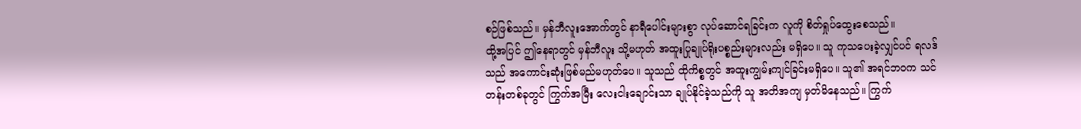စဉ်ဖြစ်သည်။ မှန်ဘီလူးအောက်တွင် နာရီပေါင်းများစွာ လုပ်ဆောင်ရခြင်းက လူကို စိတ်ရှုပ်ထွေးစေသည်။
ထို့အပြင် ဤနေရာတွင် မှန်ဘီလူး သို့မဟုတ် အထူးပြုချုပ်ရိုးပစ္စည်းများလည်း မရှိပေ။ သူ ကုသပေးခဲ့လျှင်ပင် ရလဒ်သည် အကောင်းဆုံးဖြစ်မည်မဟုတ်ပေ။ သူသည် ထိုကိစ္စတွင် အထူးကျွမ်းကျင်ခြင်းမရှိပေ။ သူ၏ အရင်ဘဝက သင်တန်းတစ်ခုတွင် ကြွက်အမြီး လေးငါးချောင်းသာ ချုပ်နိုင်ခဲ့သည်ကို သူ အတိအကျ မှတ်မိနေသည်။ ကြွက်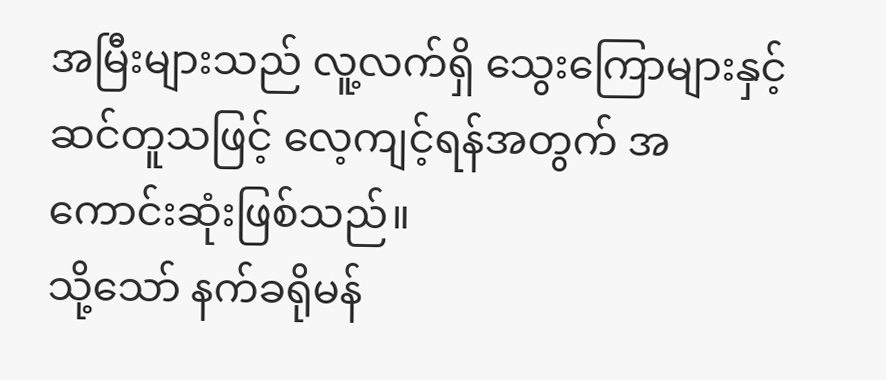အမြီးများသည် လူ့လက်ရှိ သွေးကြောများနှင့် ဆင်တူသဖြင့် လေ့ကျင့်ရန်အတွက် အကောင်းဆုံးဖြစ်သည်။
သို့သော် နက်ခရိုမန်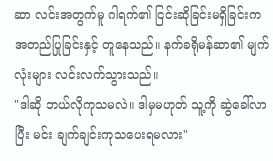ဆာ လင်းအတွက်မူ ဂါရက်၏ ငြင်းဆိုခြင်းမရှိခြင်းက အတည်ပြုခြင်းနှင့် တူနေသည်။ နက်ခရိုမန်ဆာ၏ မျက်လုံးများ လင်းလက်သွားသည်။
"ဒါဆို ဘယ်လိုကုသမလဲ။ ဒါမှမဟုတ် သူ့ကို ဆွဲခေါ်လာပြီး မင်း ချက်ချင်းကုသပေးရမလား"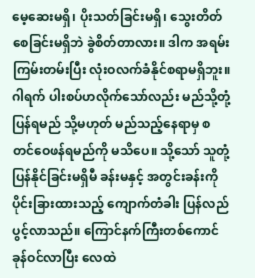မေ့ဆေးမရှိ၊ ပိုးသတ်ခြင်းမရှိ၊ သွေးတိတ်စေခြင်းမရှိဘဲ ခွဲစိတ်တာလား။ ဒါက အရမ်းကြမ်းတမ်းပြီး လုံးဝလက်ခံနိုင်စရာမရှိဘူး။
ဂါရက် ပါးစပ်ဟလိုက်သော်လည်း မည်သို့တုံ့ပြန်ရမည် သို့မဟုတ် မည်သည့်နေရာမှ စတင်ဝေဖန်ရမည်ကို မသိပေ။ သို့သော် သူတုံ့ပြန်နိုင်ခြင်းမရှိမီ ခန်းမနှင့် အတွင်းခန်းကို ပိုင်းခြားထားသည့် ကျောက်တံခါး ပြန်လည်ပွင့်လာသည်။ ကြောင်နက်ကြီးတစ်ကောင် ခုန်ဝင်လာပြီး လေထဲ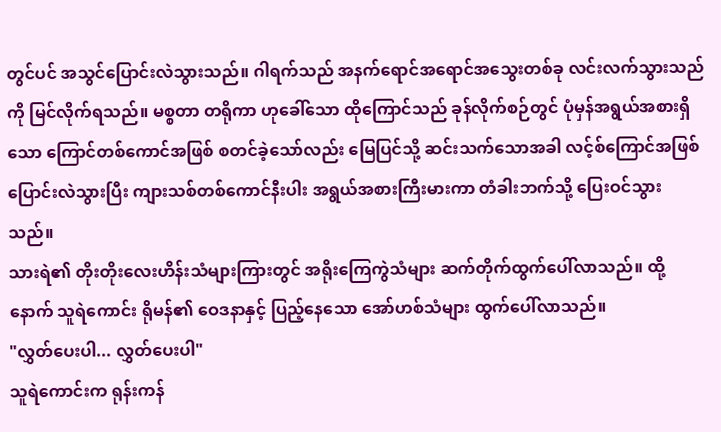တွင်ပင် အသွင်ပြောင်းလဲသွားသည်။ ဂါရက်သည် အနက်ရောင်အရောင်အသွေးတစ်ခု လင်းလက်သွားသည်ကို မြင်လိုက်ရသည်။ မစ္စတာ တရိုကာ ဟုခေါ်သော ထိုကြောင်သည် ခုန်လိုက်စဉ်တွင် ပုံမှန်အရွယ်အစားရှိသော ကြောင်တစ်ကောင်အဖြစ် စတင်ခဲ့သော်လည်း မြေပြင်သို့ ဆင်းသက်သောအခါ လင့်စ်ကြောင်အဖြစ် ပြောင်းလဲသွားပြီး ကျားသစ်တစ်ကောင်နီးပါး အရွယ်အစားကြီးမားကာ တံခါးဘက်သို့ ပြေးဝင်သွားသည်။
သားရဲ၏ တိုးတိုးလေးဟိန်းသံများကြားတွင် အရိုးကြေကွဲသံများ ဆက်တိုက်ထွက်ပေါ်လာသည်။ ထို့နောက် သူရဲကောင်း ရိုမန်၏ ဝေဒနာနှင့် ပြည့်နေသော အော်ဟစ်သံများ ထွက်ပေါ်လာသည်။
"လွှတ်ပေးပါ... လွှတ်ပေးပါ"
သူရဲကောင်းက ရုန်းကန်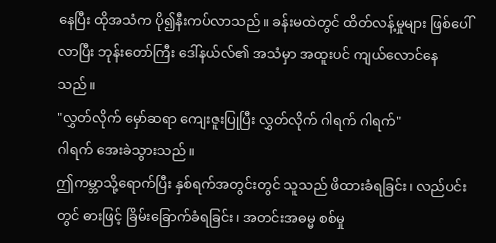နေပြီး ထိုအသံက ပို၍နီးကပ်လာသည်။ ခန်းမထဲတွင် ထိတ်လန့်မှုများ ဖြစ်ပေါ်လာပြီး ဘုန်းတော်ကြီး ဒေါ်နယ်လ်၏ အသံမှာ အထူးပင် ကျယ်လောင်နေသည်။
"လွှတ်လိုက် မှော်ဆရာ ကျေးဇူးပြုပြီး လွှတ်လိုက် ဂါရက် ဂါရက်"
ဂါရက် အေးခဲသွားသည်။
ဤကမ္ဘာသို့ရောက်ပြီး နှစ်ရက်အတွင်းတွင် သူသည် ဖိထားခံရခြင်း၊ လည်ပင်းတွင် ဓားဖြင့် ခြိမ်းခြောက်ခံရခြင်း၊ အတင်းအဓမ္မ စစ်မှု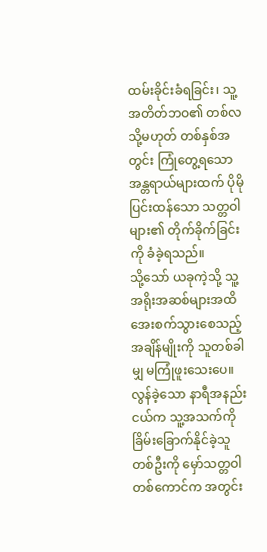ထမ်းခိုင်းခံရခြင်း၊ သူ့အတိတ်ဘဝ၏ တစ်လ သို့မဟုတ် တစ်နှစ်အတွင်း ကြုံတွေ့ရသော အန္တရာယ်များထက် ပိုမိုပြင်းထန်သော သတ္တဝါများ၏ တိုက်ခိုက်ခြင်းကို ခံခဲ့ရသည်။
သို့သော် ယခုကဲ့သို့ သူ့အရိုးအဆစ်များအထိ အေးစက်သွားစေသည့် အချိန်မျိုးကို သူတစ်ခါမျှ မကြုံဖူးသေးပေ။
လွန်ခဲ့သော နာရီအနည်းငယ်က သူ့အသက်ကို ခြိမ်းခြောက်နိုင်ခဲ့သူတစ်ဦးကို မှော်သတ္တဝါတစ်ကောင်က အတွင်း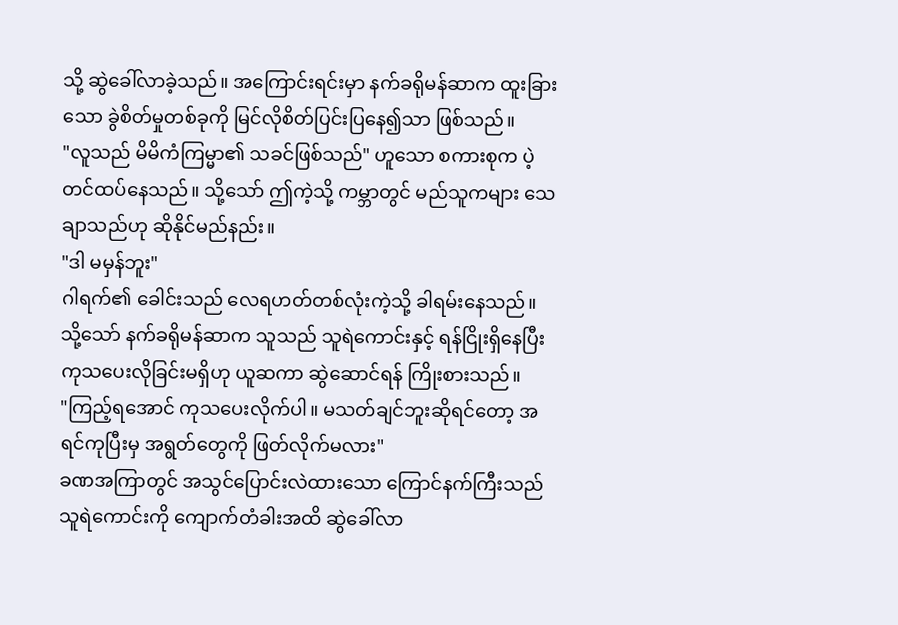သို့ ဆွဲခေါ်လာခဲ့သည်။ အကြောင်းရင်းမှာ နက်ခရိုမန်ဆာက ထူးခြားသော ခွဲစိတ်မှုတစ်ခုကို မြင်လိုစိတ်ပြင်းပြနေ၍သာ ဖြစ်သည်။
"လူသည် မိမိကံကြမ္မာ၏ သခင်ဖြစ်သည်" ဟူသော စကားစုက ပဲ့တင်ထပ်နေသည်။ သို့သော် ဤကဲ့သို့ ကမ္ဘာတွင် မည်သူကများ သေချာသည်ဟု ဆိုနိုင်မည်နည်း။
"ဒါ မမှန်ဘူး"
ဂါရက်၏ ခေါင်းသည် လေရဟတ်တစ်လုံးကဲ့သို့ ခါရမ်းနေသည်။ သို့သော် နက်ခရိုမန်ဆာက သူသည် သူရဲကောင်းနှင့် ရန်ငြိုးရှိနေပြီး ကုသပေးလိုခြင်းမရှိဟု ယူဆကာ ဆွဲဆောင်ရန် ကြိုးစားသည်။
"ကြည့်ရအောင် ကုသပေးလိုက်ပါ။ မသတ်ချင်ဘူးဆိုရင်တော့ အရင်ကုပြီးမှ အရွတ်တွေကို ဖြတ်လိုက်မလား"
ခဏအကြာတွင် အသွင်ပြောင်းလဲထားသော ကြောင်နက်ကြီးသည် သူရဲကောင်းကို ကျောက်တံခါးအထိ ဆွဲခေါ်လာ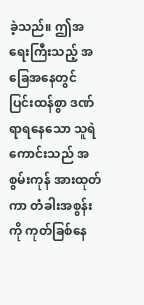ခဲ့သည်။ ဤအရေးကြီးသည့် အခြေအနေတွင် ပြင်းထန်စွာ ဒဏ်ရာရနေသော သူရဲကောင်းသည် အစွမ်းကုန် အားထုတ်ကာ တံခါးအစွန်းကို ကုတ်ခြစ်နေ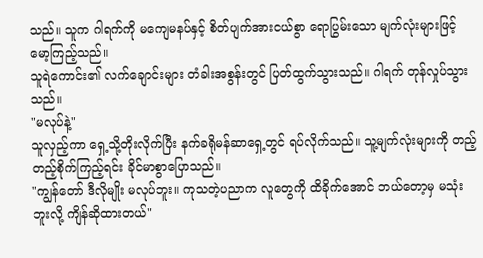သည်။ သူက ဂါရက်ကို မကျေမနပ်နှင့် စိတ်ပျက်အားငယ်စွာ ရောပြွမ်းသော မျက်လုံးများဖြင့် မော့ကြည့်သည်။
သူရဲကောင်း၏ လက်ချောင်းများ တံခါးအစွန်းတွင် ပြတ်ထွက်သွားသည်။ ဂါရက် တုန်လှုပ်သွားသည်။
"မလုပ်နဲ့"
သူလှည့်ကာ ရှေ့သို့တိုးလိုက်ပြီး နက်ခရိုမန်ဆာရှေ့တွင် ရပ်လိုက်သည်။ သူ့မျက်လုံးများကို တည့်တည့်စိုက်ကြည့်ရင်း ခိုင်မာစွာပြောသည်။
"ကျွန်တော် ဒီလိုမျိုး မလုပ်ဘူး။ ကုသတဲ့ပညာက လူတွေကို ထိခိုက်အောင် ဘယ်တော့မှ မသုံးဘူးလို့ ကျိန်ဆိုထားတယ်"